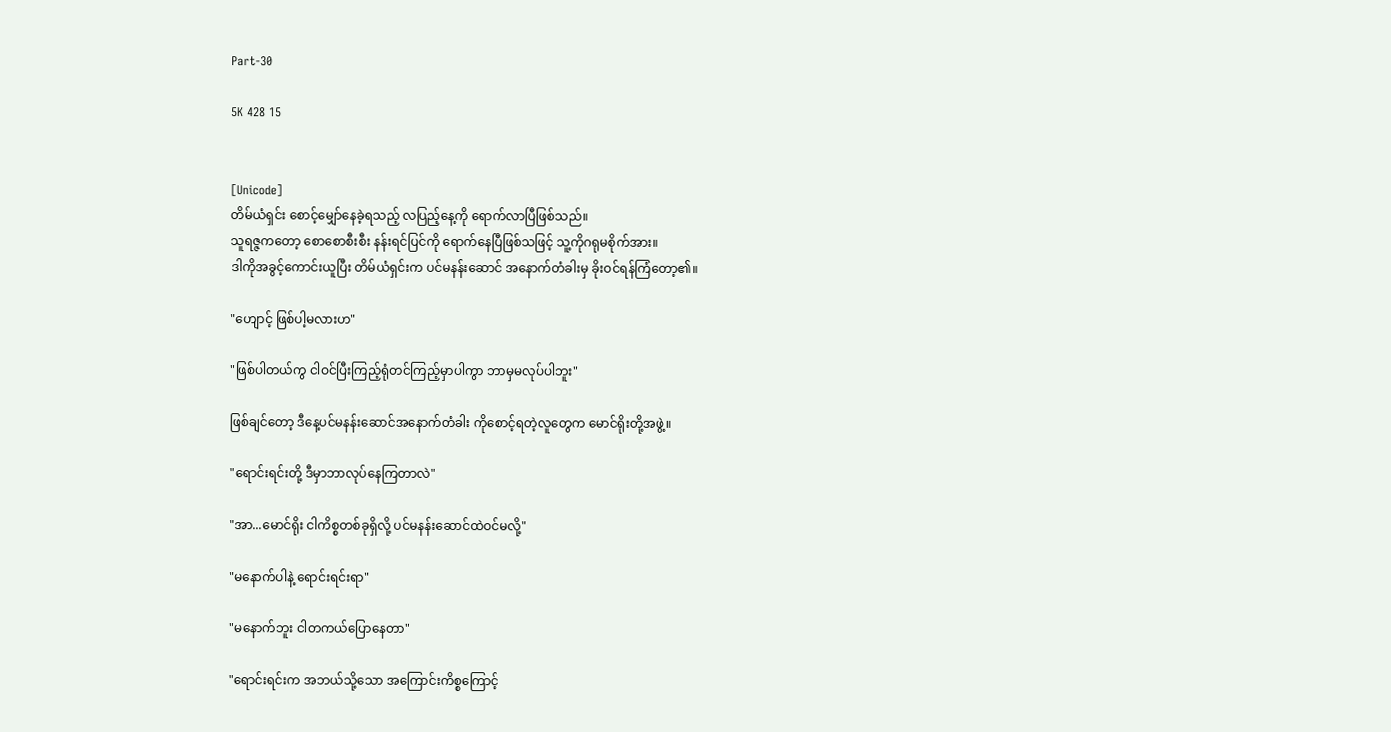Part-30

5K 428 15


[Unicode]
တိမ်ယံရှင်း စောင့်မျှော်နေခဲ့ရသည့် လပြည့်နေ့ကို ရောက်လာပြီဖြစ်သည်။
သူရဇ္ဇကတော့ စောစောစီးစီး နန်းရင်ပြင်ကို ရောက်နေပြီဖြစ်သဖြင့် သူ့ကိုဂရုမစိုက်အား။
ဒါကိုအခွင့်ကောင်းယူပြီး တိမ်ယံရှင်းက ပင်မနန်းဆောင် အနောက်တံခါးမှ ခိုးဝင်ရန်ကြံတော့၏။

"ဟျောင့် ဖြစ်ပါ့မလားဟ"

"ဖြစ်ပါတယ်ကွ ငါဝင်ပြီးကြည့်ရုံတင်ကြည့်မှာပါကွာ ဘာမှမလုပ်ပါဘူး"

ဖြစ်ချင်တော့ ဒီနေ့ပင်မနန်းဆောင်အနောက်တံခါး ကိုစောင့်ရတဲ့လူတွေက မောင်ရိုးတို့အဖွဲ့။

"ရောင်းရင်းတို့ ဒီမှာဘာလုပ်နေကြတာလဲ"

"အာ...မောင်ရိုး ငါကိစ္စတစ်ခုရှိလို့ ပင်မနန်းဆောင်ထဲဝင်မလို့"

"မနောက်ပါနဲ့ ရောင်းရင်းရာ"

"မနောက်ဘူး ငါတကယ်ပြောနေတာ"

"ရောင်းရင်းက အဘယ်သို့သော အကြောင်းကိစ္စကြောင့်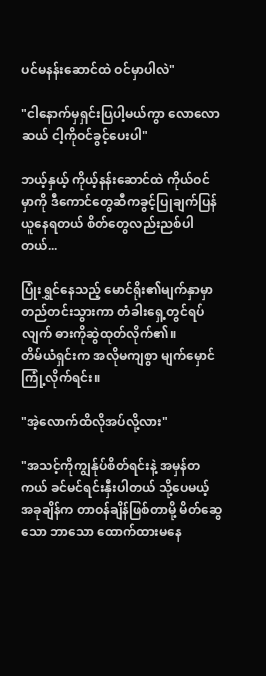ပင်မနန်းဆောင်ထဲ ဝင်မှာပါလဲ"

"ငါနောက်မှရှင်းပြပါ့မယ်ကွာ လောလောဆယ် ငါ့ကိုဝင်ခွင့်ပေးပါ"

ဘယ့်နှယ့် ကိုယ့်နန်းဆောင်ထဲ ကိုယ်ဝင်မှာကို ဒီကောင်တွေဆီကခွင့်ပြုချက်ပြန်ယူနေရတယ် စိတ်တွေလည်းညစ်ပါတယ်...

ပြုံးရွှင်နေသည့် မောင်ရိုး၏မျက်နှာမှာ တည်တင်းသွားကာ တံခါးရှေ့တွင်ရပ်လျက် ဓားကိုဆွဲထုတ်လိုက်၏။
တိမ်ယံရှင်းက အလိုမကျစွာ မျက်မှောင်ကြုံ့လိုက်ရင်း။

"အဲ့လောက်ထိလိုအပ်လို့လား"

"အသင့်ကိုကျွန်ုပ်စိတ်ရင်းနဲ့ အမှန်တကယ် ခင်မင်ရင်းနှီးပါတယ် သို့ပေမယ့် အခုချိန်က တာဝန်ချိန်ဖြစ်တာမို့ မိတ်ဆွေသော ဘာသော ထောက်ထားမနေ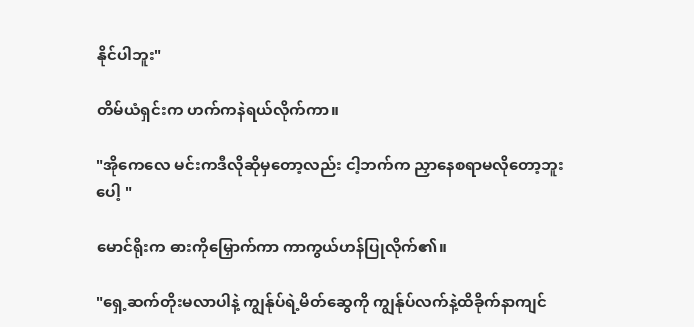နိုင်ပါဘူး"

တိမ်ယံရှင်းက ဟက်ကနဲရယ်လိုက်ကာ။

"အိုကေလေ မင်းကဒီလိုဆိုမှတော့လည်း ငါ့ဘက်က ညှာနေစရာမလိုတော့ဘူးပေါ့ "

မောင်ရိုးက ဓားကိုမြှောက်ကာ ကာကွယ်ဟန်ပြုလိုက်၏။

"ရှေ့ဆက်တိုးမလာပါနဲ့ ကျွန်ုပ်ရဲ့မိတ်ဆွေကို ကျွန်ုပ်လက်နဲ့ထိခိုက်နာကျင်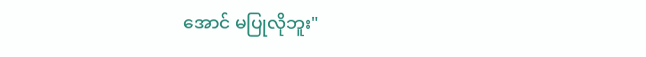အောင် မပြုလိုဘူး"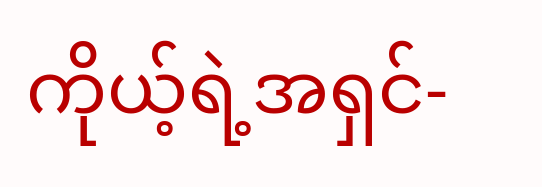ကိုယ့်ရဲ့အရှင်-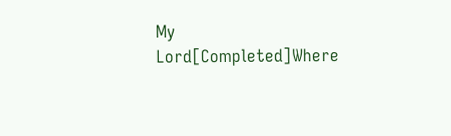My Lord[Completed]Where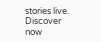stories live. Discover now